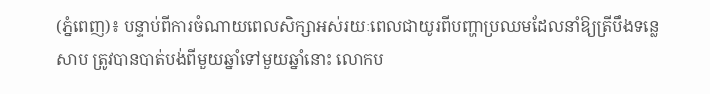(ភ្នំពេញ)៖ បន្ទាប់ពីការចំណាយពេលសិក្សាអស់រយៈពេលជាយូរពីបញ្ហាប្រឈមដែលនាំឱ្យត្រីបឹងទន្លេសាប ត្រូវបានបាត់បង់ពីមួយឆ្នាំទៅមួយឆ្នាំនោះ លោកប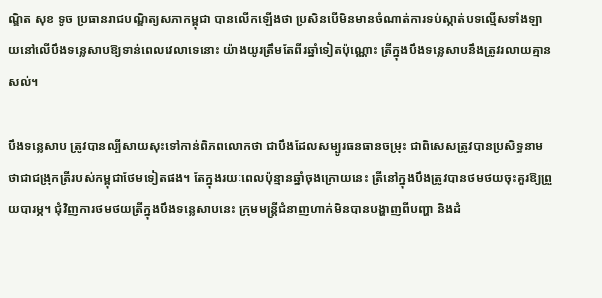ណ្ឌិត សុខ ទូច ប្រធានរាជបណ្ឌិត្យសភាកម្ពុជា បានលើកឡើងថា ប្រសិនបើមិនមានចំណាត់ការទប់ស្កាត់បទល្មើសទាំងឡាយនៅលើបឹងទន្លេសាបឱ្យទាន់ពេលវេលាទេនោះ យ៉ាងយូរត្រឹមតែពីរឆ្នាំទៀតប៉ុណ្ណោះ ត្រីក្នុងបឹងទន្លេសាបនឹងត្រូវរលាយគ្មានសល់។

បឹងទន្លេសាប ត្រូវបានល្បីសាយសុះទៅកាន់ពិភពលោកថា ជាបឹងដែលសម្បូរធនធានចម្រុះ ជាពិសេសត្រូវបានប្រសិទ្ធនាមថាជាជង្រុកត្រីរបស់កម្ពុជាថែមទៀតផង។ តែក្នុងរយៈពេលប៉ុន្មានឆ្នាំចុងក្រោយនេះ ត្រីនៅក្នុងបឹងត្រូវបានថមថយចុះគួរឱ្យព្រួយបារម្ភ។ ជុំវិញការថមថយត្រីក្នុងបឹងទន្លេសាបនេះ ក្រុមមន្ត្រីជំនាញហាក់មិនបានបង្ហាញពីបញ្ហា និងដំ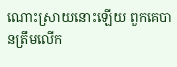ណោះស្រាយនោះឡើយ ពួកគេបានត្រឹមលើក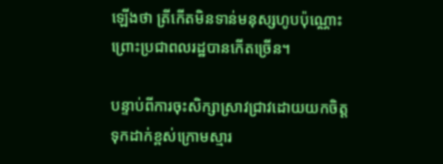ឡើងថា ត្រីកើតមិនទាន់មនុស្សហូបប៉ុណ្ណោះ ព្រោះប្រជាពលរដ្ឋបានកើតច្រើន។

បន្ទាប់ពីការចុះសិក្សាស្រាវជ្រាវដោយយកចិត្តទុកដាក់ខ្ពស់ក្រោមស្មារ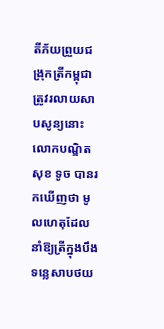តីភ័យព្រួយជង្រុកត្រីកម្ពុជាត្រូវរលាយសាបសូន្យនោះ លោកបណ្ឌិត សុខ ទូច បានរកឃើញថា មូលហេតុដែលនាំឱ្យត្រីក្នុងបឹងទន្លេសាបថយ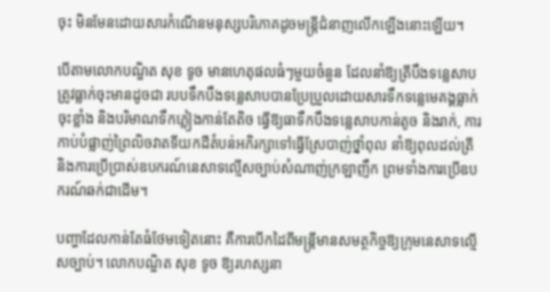ចុះ មិនមែនដោយសារកំណើនមនុស្សបរិភោគដូចមន្ត្រីជំនាញលើកឡើងនោះឡើយ។

បើតាមលោកបណ្ឌិត សុខ ទូច មានហេតុផលធំៗមួយចំនួន ដែលនាំឱ្យត្រីបឹងទន្លេសាបត្រូវធ្លាក់ចុះមានដូចជា របបទឹកបឹងទន្លេសាបបានប្រែប្រួលដោយសារទឹកទន្លេមេគង្គធ្លាក់ចុះខ្លាំង និងបរិមាណទឹកភ្លៀងកាន់តែតិច ធ្វើឱ្យធាទឹកបឹងទន្លេសាបកាន់តូច និងរាក់, ការកាប់បំផ្លាញ់ព្រៃលិចវាតទីយកដីតំបន់អភិរក្សាទៅធ្វើស្រែបាញ់ថ្នាំពុល នាំឱ្យពុលដល់ត្រី និងការប្រើប្រាស់ឧបករណ៍នេសាទល្មើសច្បាប់សំណាញ់ក្រឡាញឹក ព្រមទាំងការប្រើឧបករណ៍ឆក់ជាដើម។

បញ្ហាដែលកាន់តែធំថែមទៀតនោះ គឺការបើកដៃពីមន្ត្រីមានសមត្ថកិច្ចឱ្យក្រុមនេសាទល្មើសច្បាប់។ លោកបណ្ឌិត សុខ ទូច ឱ្យរហស្សនា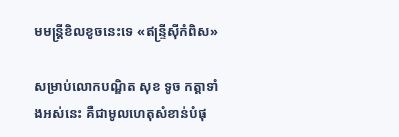មមន្ត្រីខិលខូចនេះទេ «ឥន្ទ្រីស៊ីកំពិស»

សម្រាប់លោកបណ្ឌិត សុខ ទូច កត្តាទាំងអស់នេះ គឺជាមូលហេតុសំខាន់បំផុ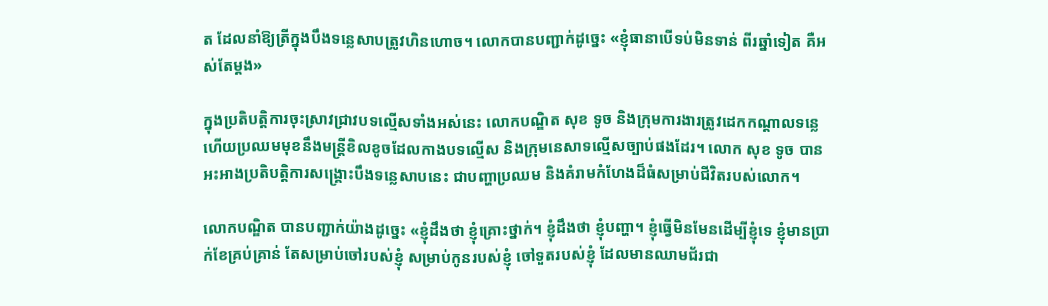ត ដែលនាំឱ្យត្រីក្នុងបឹងទន្លេសាបត្រូវហិនហោច។ លោកបានបញ្ជាក់ដូច្នេះ «ខ្ញុំធានាបើទប់មិនទាន់ ពីរឆ្នាំទៀត គឺអស់តែម្តង»

ក្នុងប្រតិបត្តិការចុះស្រាវជ្រាវបទល្មើសទាំងអស់នេះ លោកបណ្ឌិត សុខ ទូច និងក្រុមការងារត្រូវដេកកណ្តាលទន្លេ ហើយប្រឈមមុខនឹងមន្ត្រីខិលខូចដែលកាងបទល្មើស និងក្រុមនេសាទល្មើសច្បាប់ផងដែរ។ លោក សុខ ទូច បានអះអាងប្រតិបត្តិការសង្គ្រោះបឹងទន្លេសាបនេះ ជាបញ្ហាប្រឈម និងគំរាមកំហែងដ៏ធំសម្រាប់ជីវិតរបស់លោក។

លោកបណ្ឌិត បានបញ្ជាក់យ៉ាងដូច្នេះ «ខ្ញុំដឹងថា ខ្ញុំគ្រោះថ្នាក់។ ខ្ញុំដឹងថា ខ្ញុំបញ្ហា។ ខ្ញុំធ្វើមិនមែនដើម្បីខ្ញុំទេ ខ្ញុំមានប្រាក់ខែគ្រប់គ្រាន់ តែសម្រាប់ចៅរបស់ខ្ញុំ សម្រាប់កូនរបស់ខ្ញុំ ចៅទួតរបស់ខ្ញុំ ដែលមានឈាមជ័រជា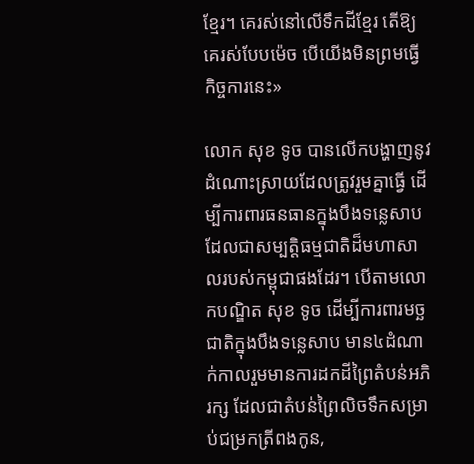ខ្មែរ។ គេរស់នៅលើទឹកដីខ្មែរ តើឱ្យគេរស់បែបម៉េច បើយើងមិនព្រមធ្វើកិច្ចការនេះ»

លោក សុខ ទូច បានលើកបង្ហាញនូវដំណោះស្រាយដែលត្រូវរួមគ្នាធ្វើ ដើម្បីការពារធនធានក្នុងបឹងទន្លេសាប ដែលជាសម្បត្តិធម្មជាតិដ៏មហាសាលរបស់កម្ពុជាផងដែរ។ បើតាមលោកបណ្ឌិត សុខ ទូច ដើម្បីការពារមច្ឆជាតិក្នុងបឹងទន្លេសាប មាន៤ដំណាក់កាលរួមមានការដកដីព្រៃតំបន់អភិរក្ស ដែលជាតំបន់ព្រៃលិចទឹកសម្រាប់ជម្រកត្រីពងកូន,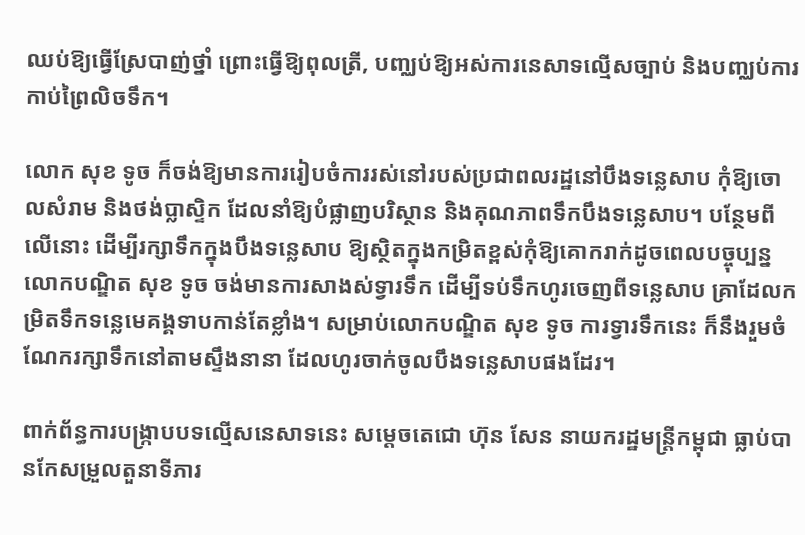ឈប់ឱ្យធ្វើស្រែបាញ់ថ្នាំ ព្រោះធ្វើឱ្យពុលត្រី, បញ្ឈប់ឱ្យអស់ការនេសាទល្មើសច្បាប់ និងបញ្ឈប់ការកាប់ព្រៃលិចទឹក។

លោក សុខ ទូច ក៏ចង់ឱ្យមានការរៀបចំការរស់នៅរបស់ប្រជាពលរដ្ឋនៅបឹងទន្លេសាប កុំឱ្យចោលសំរាម និងថង់ប្លាស្ទិក ដែលនាំឱ្យបំផ្លាញបរិស្ថាន និងគុណភាពទឹកបឹងទន្លេសាប។ បន្ថែមពីលើនោះ ដើម្បីរក្សាទឹកក្នុងបឹងទន្លេសាប ឱ្យស្ថិតក្នុងកម្រិតខ្ពស់កុំឱ្យគោករាក់ដូចពេលបច្ចុប្បន្ន លោកបណ្ឌិត សុខ ទូច ចង់មានការសាងស់ទ្វារទឹក ដើម្បីទប់ទឹកហូរចេញពីទន្លេសាប គ្រាដែលកម្រិតទឹកទន្លេមេគង្គទាបកាន់តែខ្លាំង។ សម្រាប់លោកបណ្ឌិត សុខ ទូច ការទ្វារទឹកនេះ ក៏នឹងរួមចំណែករក្សាទឹកនៅតាមស្ទឹងនានា ដែលហូរចាក់ចូលបឹងទន្លេសាបផងដែរ។

ពាក់ព័ន្ធការបង្ក្រាបបទល្មើសនេសាទនេះ សម្តេចតេជោ ហ៊ុន សែន នាយករដ្ឋមន្ត្រីកម្ពុជា ធ្លាប់បានកែសម្រួលតួនាទីភារ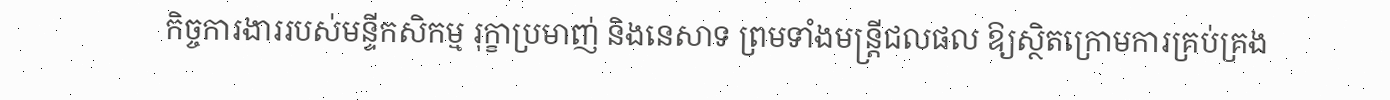កិច្ចការងាររបស់មន្ទីកសិកម្ម រុក្ខាប្រមាញ់ និងនេសាទ ព្រមទាំងមន្ត្រីជលផល ឱ្យស្ថិតក្រោមការគ្រប់គ្រង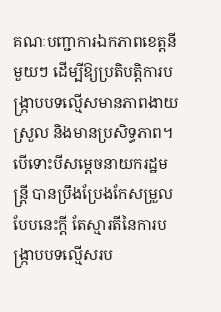គណៈបញ្ជាការឯកភាពខេត្តនីមួយៗ ដើម្បីឱ្យប្រតិបត្តិការបង្ក្រាបបទល្មើសមានភាពងាយស្រួល និងមានប្រសិទ្ធភាព។ បើទោះបីសម្តេចនាយករដ្ឋមន្ត្រី បានប្រឹងប្រែងកែសម្រួលបែបនេះក្តី តែស្មារតីនៃការបង្ក្រាបបទល្មើសរប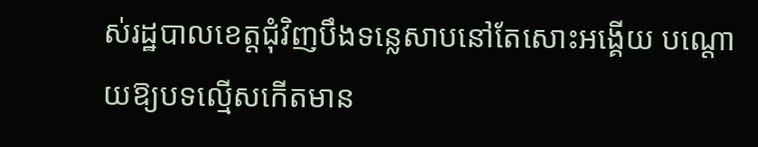ស់រដ្ឋបាលខេត្តជុំវិញបឹងទន្លេសាបនៅតែសោះអង្គើយ បណ្តោយឱ្យបទល្មើសកើតមាន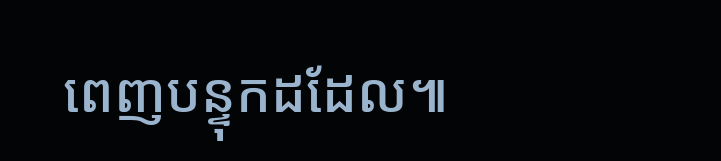ពេញបន្ទុកដដែល៕